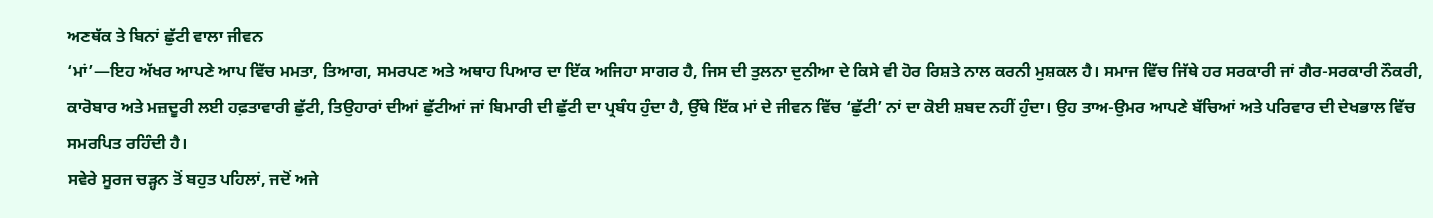ਅਣਥੱਕ ਤੇ ਬਿਨਾਂ ਛੁੱਟੀ ਵਾਲਾ ਜੀਵਨ
‘ਮਾਂ’—ਇਹ ਅੱਖਰ ਆਪਣੇ ਆਪ ਵਿੱਚ ਮਮਤਾ, ਤਿਆਗ, ਸਮਰਪਣ ਅਤੇ ਅਥਾਹ ਪਿਆਰ ਦਾ ਇੱਕ ਅਜਿਹਾ ਸਾਗਰ ਹੈ, ਜਿਸ ਦੀ ਤੁਲਨਾ ਦੁਨੀਆ ਦੇ ਕਿਸੇ ਵੀ ਹੋਰ ਰਿਸ਼ਤੇ ਨਾਲ ਕਰਨੀ ਮੁਸ਼ਕਲ ਹੈ। ਸਮਾਜ ਵਿੱਚ ਜਿੱਥੇ ਹਰ ਸਰਕਾਰੀ ਜਾਂ ਗੈਰ-ਸਰਕਾਰੀ ਨੌਕਰੀ, ਕਾਰੋਬਾਰ ਅਤੇ ਮਜ਼ਦੂਰੀ ਲਈ ਹਫ਼ਤਾਵਾਰੀ ਛੁੱਟੀ, ਤਿਉਹਾਰਾਂ ਦੀਆਂ ਛੁੱਟੀਆਂ ਜਾਂ ਬਿਮਾਰੀ ਦੀ ਛੁੱਟੀ ਦਾ ਪ੍ਰਬੰਧ ਹੁੰਦਾ ਹੈ, ਉੱਥੇ ਇੱਕ ਮਾਂ ਦੇ ਜੀਵਨ ਵਿੱਚ ‘ਛੁੱਟੀ’ ਨਾਂ ਦਾ ਕੋਈ ਸ਼ਬਦ ਨਹੀਂ ਹੁੰਦਾ। ਉਹ ਤਾਅ-ਉਮਰ ਆਪਣੇ ਬੱਚਿਆਂ ਅਤੇ ਪਰਿਵਾਰ ਦੀ ਦੇਖਭਾਲ ਵਿੱਚ ਸਮਰਪਿਤ ਰਹਿੰਦੀ ਹੈ।
ਸਵੇਰੇ ਸੂਰਜ ਚੜ੍ਹਨ ਤੋਂ ਬਹੁਤ ਪਹਿਲਾਂ, ਜਦੋਂ ਅਜੇ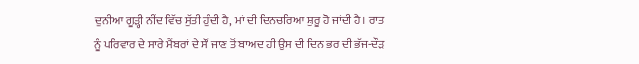ਦੁਨੀਆ ਗੂੜ੍ਹੀ ਨੀਂਦ ਵਿੱਚ ਸੁੱਤੀ ਹੁੰਦੀ ਹੈ, ਮਾਂ ਦੀ ਦਿਨਚਰਿਆ ਸ਼ੁਰੂ ਹੋ ਜਾਂਦੀ ਹੈ। ਰਾਤ ਨੂੰ ਪਰਿਵਾਰ ਦੇ ਸਾਰੇ ਮੈਂਬਰਾਂ ਦੇ ਸੌਂ ਜਾਣ ਤੋਂ ਬਾਅਦ ਹੀ ਉਸ ਦੀ ਦਿਨ ਭਰ ਦੀ ਭੱਜ-ਦੌੜ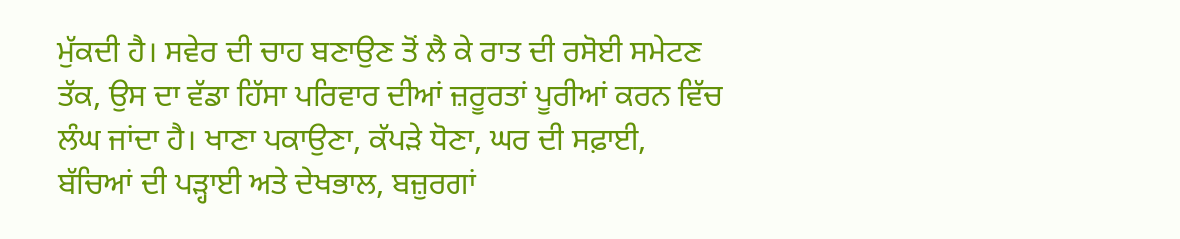ਮੁੱਕਦੀ ਹੈ। ਸਵੇਰ ਦੀ ਚਾਹ ਬਣਾਉਣ ਤੋਂ ਲੈ ਕੇ ਰਾਤ ਦੀ ਰਸੋਈ ਸਮੇਟਣ ਤੱਕ, ਉਸ ਦਾ ਵੱਡਾ ਹਿੱਸਾ ਪਰਿਵਾਰ ਦੀਆਂ ਜ਼ਰੂਰਤਾਂ ਪੂਰੀਆਂ ਕਰਨ ਵਿੱਚ ਲੰਘ ਜਾਂਦਾ ਹੈ। ਖਾਣਾ ਪਕਾਉਣਾ, ਕੱਪੜੇ ਧੋਣਾ, ਘਰ ਦੀ ਸਫ਼ਾਈ, ਬੱਚਿਆਂ ਦੀ ਪੜ੍ਹਾਈ ਅਤੇ ਦੇਖਭਾਲ, ਬਜ਼ੁਰਗਾਂ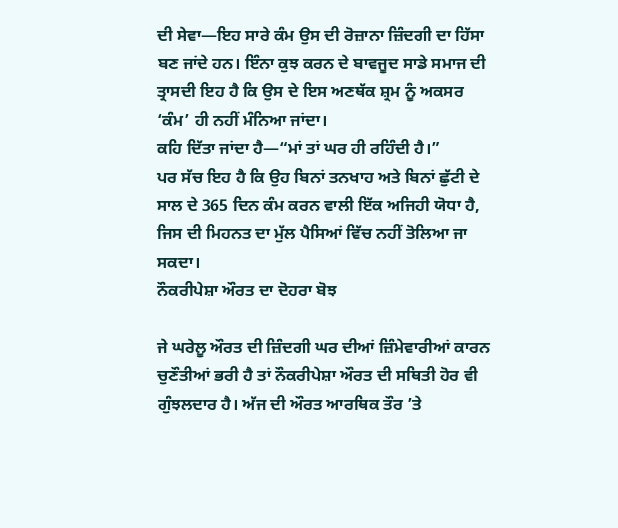ਦੀ ਸੇਵਾ—ਇਹ ਸਾਰੇ ਕੰਮ ਉਸ ਦੀ ਰੋਜ਼ਾਨਾ ਜ਼ਿੰਦਗੀ ਦਾ ਹਿੱਸਾ ਬਣ ਜਾਂਦੇ ਹਨ। ਇੰਨਾ ਕੁਝ ਕਰਨ ਦੇ ਬਾਵਜੂਦ ਸਾਡੇ ਸਮਾਜ ਦੀ ਤ੍ਰਾਸਦੀ ਇਹ ਹੈ ਕਿ ਉਸ ਦੇ ਇਸ ਅਣਥੱਕ ਸ਼੍ਰਮ ਨੂੰ ਅਕਸਰ ‘ਕੰਮ’ ਹੀ ਨਹੀਂ ਮੰਨਿਆ ਜਾਂਦਾ।
ਕਹਿ ਦਿੱਤਾ ਜਾਂਦਾ ਹੈ—“ਮਾਂ ਤਾਂ ਘਰ ਹੀ ਰਹਿੰਦੀ ਹੈ।”
ਪਰ ਸੱਚ ਇਹ ਹੈ ਕਿ ਉਹ ਬਿਨਾਂ ਤਨਖਾਹ ਅਤੇ ਬਿਨਾਂ ਛੁੱਟੀ ਦੇ ਸਾਲ ਦੇ 365 ਦਿਨ ਕੰਮ ਕਰਨ ਵਾਲੀ ਇੱਕ ਅਜਿਹੀ ਯੋਧਾ ਹੈ, ਜਿਸ ਦੀ ਮਿਹਨਤ ਦਾ ਮੁੱਲ ਪੈਸਿਆਂ ਵਿੱਚ ਨਹੀਂ ਤੋਲਿਆ ਜਾ ਸਕਦਾ।
ਨੌਕਰੀਪੇਸ਼ਾ ਔਰਤ ਦਾ ਦੋਹਰਾ ਬੋਝ

ਜੇ ਘਰੇਲੂ ਔਰਤ ਦੀ ਜ਼ਿੰਦਗੀ ਘਰ ਦੀਆਂ ਜ਼ਿੰਮੇਵਾਰੀਆਂ ਕਾਰਨ ਚੁਣੌਤੀਆਂ ਭਰੀ ਹੈ ਤਾਂ ਨੌਕਰੀਪੇਸ਼ਾ ਔਰਤ ਦੀ ਸਥਿਤੀ ਹੋਰ ਵੀ ਗੁੰਝਲਦਾਰ ਹੈ। ਅੱਜ ਦੀ ਔਰਤ ਆਰਥਿਕ ਤੌਰ ’ਤੇ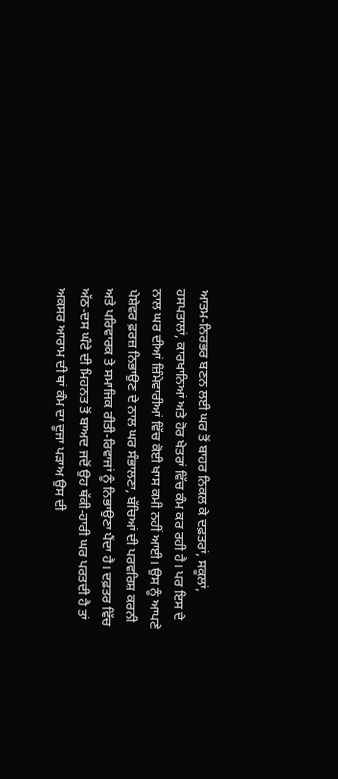ਆਤਮ-ਨਿਰਭਰ ਬਣਨ ਲਈ ਘਰ ਤੋਂ ਬਾਹਰ ਨਿਕਲ ਕੇ ਦਫ਼ਤਰਾਂ, ਸਕੂਲਾਂ, ਹਸਪਤਾਲਾਂ, ਕਾਰਖਾਨਿਆਂ ਅਤੇ ਹੋਰ ਖੇਤਰਾਂ ਵਿੱਚ ਕੰਮ ਕਰ ਰਹੀ ਹੈ। ਪਰ ਇਸ ਦੇ ਨਾਲ ਘਰ ਦੀਆਂ ਜ਼ਿੰਮੇਵਾਰੀਆਂ ਵਿੱਚ ਕੋਈ ਖਾਸ ਕਮੀ ਨਹੀਂ ਆਈ। ਉਸ ਨੂੰ ਆਪਣੇ ਪੇਸ਼ੇਵਰ ਫ਼ਰਜ਼ ਨਿਭਾਉਣ ਦੇ ਨਾਲ ਘਰ ਸੰਭਾਲਣਾ, ਬੱਚਿਆਂ ਦੀ ਪਰਵਰਿਸ਼ ਕਰਨੀ ਅਤੇ ਪਰਿਵਾਰਕ ਤੇ ਸਮਾਜਿਕ ਰੀਤੀ-ਰਿਵਾਜਾਂ ਨੂੰ ਨਿਭਾਉਣਾ ਪੈਂਦਾ ਹੈ। ਦਫ਼ਤਰ ਵਿੱਚ ਅੱਠ-ਦਸ ਘੰਟੇ ਦੀ ਮਿਹਨਤ ਤੋਂ ਬਾਅਦ ਜਦੋਂ ਉਹ ਥੱਕੀ-ਹਾਰੀ ਘਰ ਪਰਤਦੀ ਹੈ ਤਾਂ ਅਕਸਰ ਆਰਾਮ ਦੀ ਥਾਂ ਕੰਮ ਦਾ ਦੂਜਾ ਪੜਾਅ ਉਸ ਦੀ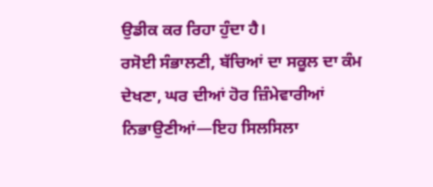ਉਡੀਕ ਕਰ ਰਿਹਾ ਹੁੰਦਾ ਹੈ।
ਰਸੋਈ ਸੰਭਾਲਣੀ, ਬੱਚਿਆਂ ਦਾ ਸਕੂਲ ਦਾ ਕੰਮ ਦੇਖਣਾ, ਘਰ ਦੀਆਂ ਹੋਰ ਜ਼ਿੰਮੇਵਾਰੀਆਂ ਨਿਭਾਉਣੀਆਂ—ਇਹ ਸਿਲਸਿਲਾ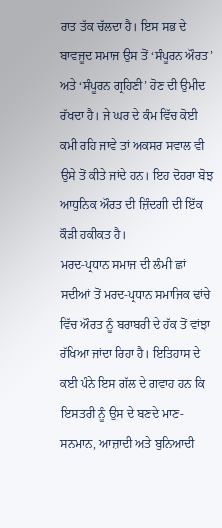ਰਾਤ ਤੱਕ ਚੱਲਦਾ ਹੈ। ਇਸ ਸਭ ਦੇ ਬਾਵਜੂਦ ਸਮਾਜ ਉਸ ਤੋਂ ‘ਸੰਪੂਰਨ ਔਰਤ’ ਅਤੇ ‘ਸੰਪੂਰਨ ਗ੍ਰਹਿਣੀ’ ਹੋਣ ਦੀ ਉਮੀਦ ਰੱਖਦਾ ਹੈ। ਜੇ ਘਰ ਦੇ ਕੰਮ ਵਿੱਚ ਕੋਈ ਕਮੀ ਰਹਿ ਜਾਵੇ ਤਾਂ ਅਕਸਰ ਸਵਾਲ ਵੀ ਉਸੇ ਤੋਂ ਕੀਤੇ ਜਾਂਦੇ ਹਨ। ਇਹ ਦੋਹਰਾ ਬੋਝ ਆਧੁਨਿਕ ਔਰਤ ਦੀ ਜ਼ਿੰਦਗੀ ਦੀ ਇੱਕ ਕੌੜੀ ਹਕੀਕਤ ਹੈ।
ਮਰਦ-ਪ੍ਰਧਾਨ ਸਮਾਜ ਦੀ ਲੰਮੀ ਛਾਂ
ਸਦੀਆਂ ਤੋਂ ਮਰਦ-ਪ੍ਰਧਾਨ ਸਮਾਜਿਕ ਢਾਂਚੇ ਵਿੱਚ ਔਰਤ ਨੂੰ ਬਰਾਬਰੀ ਦੇ ਹੱਕ ਤੋਂ ਵਾਂਝਾ ਰੱਖਿਆ ਜਾਂਦਾ ਰਿਹਾ ਹੈ। ਇਤਿਹਾਸ ਦੇ ਕਈ ਪੰਨੇ ਇਸ ਗੱਲ ਦੇ ਗਵਾਹ ਹਨ ਕਿ ਇਸਤਰੀ ਨੂੰ ਉਸ ਦੇ ਬਣਦੇ ਮਾਣ-ਸਨਮਾਨ, ਆਜ਼ਾਦੀ ਅਤੇ ਬੁਨਿਆਦੀ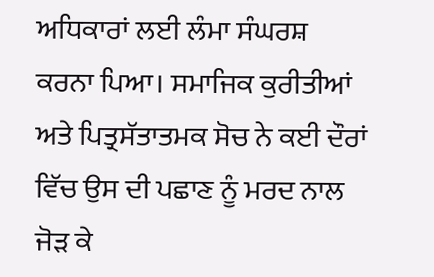ਅਧਿਕਾਰਾਂ ਲਈ ਲੰਮਾ ਸੰਘਰਸ਼ ਕਰਨਾ ਪਿਆ। ਸਮਾਜਿਕ ਕੁਰੀਤੀਆਂ ਅਤੇ ਪਿਤ੍ਰਸੱਤਾਤਮਕ ਸੋਚ ਨੇ ਕਈ ਦੌਰਾਂ ਵਿੱਚ ਉਸ ਦੀ ਪਛਾਣ ਨੂੰ ਮਰਦ ਨਾਲ ਜੋੜ ਕੇ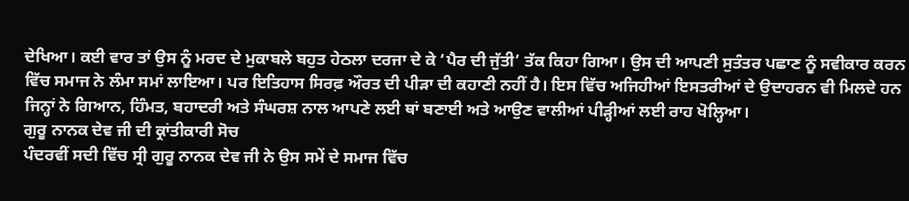ਦੇਖਿਆ। ਕਈ ਵਾਰ ਤਾਂ ਉਸ ਨੂੰ ਮਰਦ ਦੇ ਮੁਕਾਬਲੇ ਬਹੁਤ ਹੇਠਲਾ ਦਰਜਾ ਦੇ ਕੇ ‘ਪੈਰ ਦੀ ਜੁੱਤੀ’ ਤੱਕ ਕਿਹਾ ਗਿਆ। ਉਸ ਦੀ ਆਪਣੀ ਸੁਤੰਤਰ ਪਛਾਣ ਨੂੰ ਸਵੀਕਾਰ ਕਰਨ ਵਿੱਚ ਸਮਾਜ ਨੇ ਲੰਮਾ ਸਮਾਂ ਲਾਇਆ। ਪਰ ਇਤਿਹਾਸ ਸਿਰਫ਼ ਔਰਤ ਦੀ ਪੀੜਾ ਦੀ ਕਹਾਣੀ ਨਹੀਂ ਹੈ। ਇਸ ਵਿੱਚ ਅਜਿਹੀਆਂ ਇਸਤਰੀਆਂ ਦੇ ਉਦਾਹਰਨ ਵੀ ਮਿਲਦੇ ਹਨ ਜਿਨ੍ਹਾਂ ਨੇ ਗਿਆਨ, ਹਿੰਮਤ, ਬਹਾਦਰੀ ਅਤੇ ਸੰਘਰਸ਼ ਨਾਲ ਆਪਣੇ ਲਈ ਥਾਂ ਬਣਾਈ ਅਤੇ ਆਉਣ ਵਾਲੀਆਂ ਪੀੜ੍ਹੀਆਂ ਲਈ ਰਾਹ ਖੋਲ੍ਹਿਆ।
ਗੁਰੂ ਨਾਨਕ ਦੇਵ ਜੀ ਦੀ ਕ੍ਰਾਂਤੀਕਾਰੀ ਸੋਚ
ਪੰਦਰਵੀਂ ਸਦੀ ਵਿੱਚ ਸ੍ਰੀ ਗੁਰੂ ਨਾਨਕ ਦੇਵ ਜੀ ਨੇ ਉਸ ਸਮੇਂ ਦੇ ਸਮਾਜ ਵਿੱਚ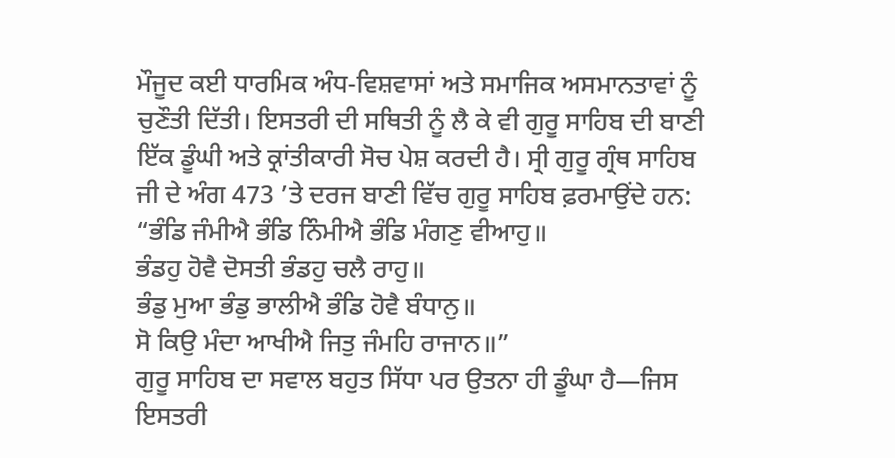ਮੌਜੂਦ ਕਈ ਧਾਰਮਿਕ ਅੰਧ-ਵਿਸ਼ਵਾਸਾਂ ਅਤੇ ਸਮਾਜਿਕ ਅਸਮਾਨਤਾਵਾਂ ਨੂੰ ਚੁਣੌਤੀ ਦਿੱਤੀ। ਇਸਤਰੀ ਦੀ ਸਥਿਤੀ ਨੂੰ ਲੈ ਕੇ ਵੀ ਗੁਰੂ ਸਾਹਿਬ ਦੀ ਬਾਣੀ ਇੱਕ ਡੂੰਘੀ ਅਤੇ ਕ੍ਰਾਂਤੀਕਾਰੀ ਸੋਚ ਪੇਸ਼ ਕਰਦੀ ਹੈ। ਸ੍ਰੀ ਗੁਰੂ ਗ੍ਰੰਥ ਸਾਹਿਬ ਜੀ ਦੇ ਅੰਗ 473 ’ਤੇ ਦਰਜ ਬਾਣੀ ਵਿੱਚ ਗੁਰੂ ਸਾਹਿਬ ਫ਼ਰਮਾਉਂਦੇ ਹਨ:
“ਭੰਡਿ ਜੰਮੀਐ ਭੰਡਿ ਨਿੰਮੀਐ ਭੰਡਿ ਮੰਗਣੁ ਵੀਆਹੁ॥
ਭੰਡਹੁ ਹੋਵੈ ਦੋਸਤੀ ਭੰਡਹੁ ਚਲੈ ਰਾਹੁ॥
ਭੰਡੁ ਮੁਆ ਭੰਡੁ ਭਾਲੀਐ ਭੰਡਿ ਹੋਵੈ ਬੰਧਾਨੁ॥
ਸੋ ਕਿਉ ਮੰਦਾ ਆਖੀਐ ਜਿਤੁ ਜੰਮਹਿ ਰਾਜਾਨ॥”
ਗੁਰੂ ਸਾਹਿਬ ਦਾ ਸਵਾਲ ਬਹੁਤ ਸਿੱਧਾ ਪਰ ਉਤਨਾ ਹੀ ਡੂੰਘਾ ਹੈ—ਜਿਸ ਇਸਤਰੀ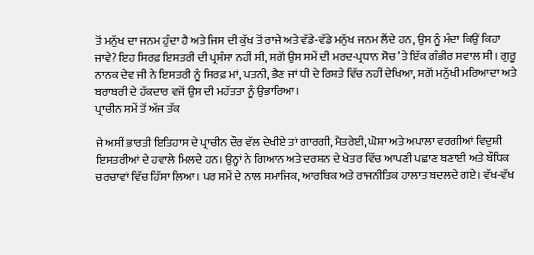ਤੋਂ ਮਨੁੱਖ ਦਾ ਜਨਮ ਹੁੰਦਾ ਹੈ ਅਤੇ ਜਿਸ ਦੀ ਕੁੱਖ ਤੋਂ ਰਾਜੇ ਅਤੇ ਵੱਡੇ-ਵੱਡੇ ਮਨੁੱਖ ਜਨਮ ਲੈਂਦੇ ਹਨ, ਉਸ ਨੂੰ ਮੰਦਾ ਕਿਉਂ ਕਿਹਾ ਜਾਵੇ? ਇਹ ਸਿਰਫ਼ ਇਸਤਰੀ ਦੀ ਪ੍ਰਸ਼ੰਸਾ ਨਹੀਂ ਸੀ, ਸਗੋਂ ਉਸ ਸਮੇਂ ਦੀ ਮਰਦ-ਪ੍ਰਧਾਨ ਸੋਚ ’ਤੇ ਇੱਕ ਗੰਭੀਰ ਸਵਾਲ ਸੀ। ਗੁਰੂ ਨਾਨਕ ਦੇਵ ਜੀ ਨੇ ਇਸਤਰੀ ਨੂੰ ਸਿਰਫ਼ ਮਾਂ, ਪਤਨੀ, ਭੈਣ ਜਾਂ ਧੀ ਦੇ ਰਿਸ਼ਤੇ ਵਿੱਚ ਨਹੀਂ ਦੇਖਿਆ, ਸਗੋਂ ਮਨੁੱਖੀ ਮਰਿਆਦਾ ਅਤੇ ਬਰਾਬਰੀ ਦੇ ਹੱਕਦਾਰ ਵਜੋਂ ਉਸ ਦੀ ਮਹੱਤਤਾ ਨੂੰ ਉਭਾਰਿਆ।
ਪ੍ਰਾਚੀਨ ਸਮੇਂ ਤੋਂ ਅੱਜ ਤੱਕ

ਜੇ ਅਸੀਂ ਭਾਰਤੀ ਇਤਿਹਾਸ ਦੇ ਪ੍ਰਾਚੀਨ ਦੌਰ ਵੱਲ ਦੇਖੀਏ ਤਾਂ ਗਾਰਗੀ, ਮੈਤਰੇਈ, ਘੋਸ਼ਾ ਅਤੇ ਅਪਾਲਾ ਵਰਗੀਆਂ ਵਿਦੁਸ਼ੀ ਇਸਤਰੀਆਂ ਦੇ ਹਵਾਲੇ ਮਿਲਦੇ ਹਨ। ਉਨ੍ਹਾਂ ਨੇ ਗਿਆਨ ਅਤੇ ਦਰਸ਼ਨ ਦੇ ਖੇਤਰ ਵਿੱਚ ਆਪਣੀ ਪਛਾਣ ਬਣਾਈ ਅਤੇ ਬੌਧਿਕ ਚਰਚਾਵਾਂ ਵਿੱਚ ਹਿੱਸਾ ਲਿਆ। ਪਰ ਸਮੇਂ ਦੇ ਨਾਲ ਸਮਾਜਿਕ, ਆਰਥਿਕ ਅਤੇ ਰਾਜਨੀਤਿਕ ਹਾਲਾਤ ਬਦਲਦੇ ਗਏ। ਵੱਖ-ਵੱਖ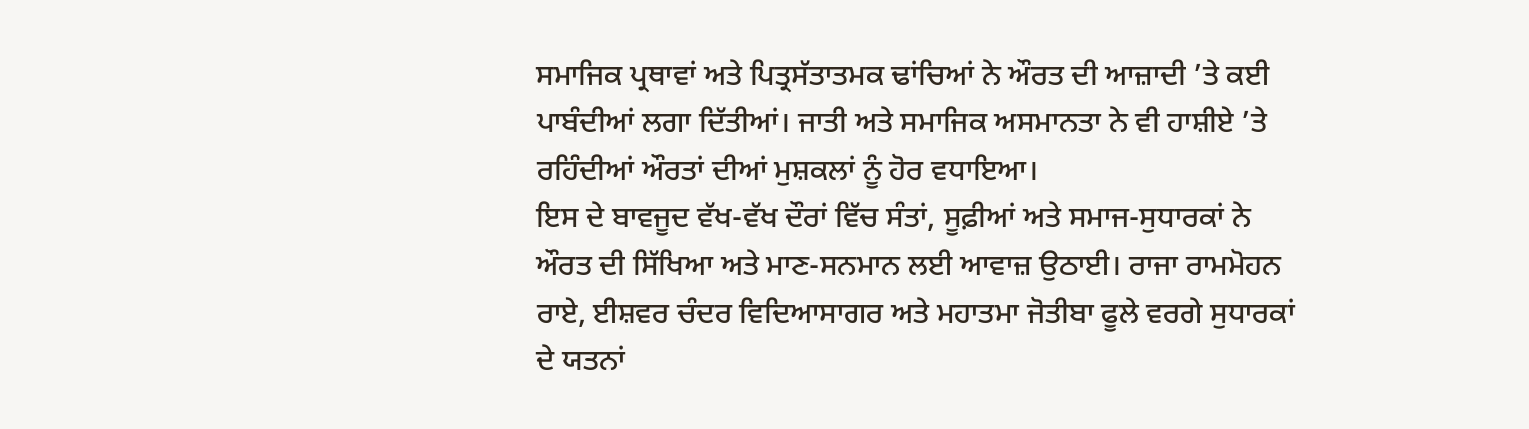ਸਮਾਜਿਕ ਪ੍ਰਥਾਵਾਂ ਅਤੇ ਪਿਤ੍ਰਸੱਤਾਤਮਕ ਢਾਂਚਿਆਂ ਨੇ ਔਰਤ ਦੀ ਆਜ਼ਾਦੀ ’ਤੇ ਕਈ ਪਾਬੰਦੀਆਂ ਲਗਾ ਦਿੱਤੀਆਂ। ਜਾਤੀ ਅਤੇ ਸਮਾਜਿਕ ਅਸਮਾਨਤਾ ਨੇ ਵੀ ਹਾਸ਼ੀਏ ’ਤੇ ਰਹਿੰਦੀਆਂ ਔਰਤਾਂ ਦੀਆਂ ਮੁਸ਼ਕਲਾਂ ਨੂੰ ਹੋਰ ਵਧਾਇਆ।
ਇਸ ਦੇ ਬਾਵਜੂਦ ਵੱਖ-ਵੱਖ ਦੌਰਾਂ ਵਿੱਚ ਸੰਤਾਂ, ਸੂਫ਼ੀਆਂ ਅਤੇ ਸਮਾਜ-ਸੁਧਾਰਕਾਂ ਨੇ ਔਰਤ ਦੀ ਸਿੱਖਿਆ ਅਤੇ ਮਾਣ-ਸਨਮਾਨ ਲਈ ਆਵਾਜ਼ ਉਠਾਈ। ਰਾਜਾ ਰਾਮਮੋਹਨ ਰਾਏ, ਈਸ਼ਵਰ ਚੰਦਰ ਵਿਦਿਆਸਾਗਰ ਅਤੇ ਮਹਾਤਮਾ ਜੋਤੀਬਾ ਫੂਲੇ ਵਰਗੇ ਸੁਧਾਰਕਾਂ ਦੇ ਯਤਨਾਂ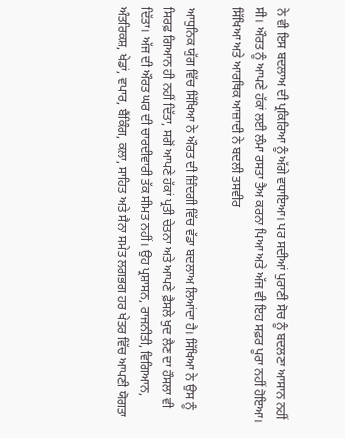ਨੇ ਵੀ ਇਸ ਬਦਲਾਅ ਦੀ ਪ੍ਰਕਿਰਿਆ ਨੂੰ ਅੱਗੇ ਵਧਾਇਆ। ਪਰ ਸਦੀਆਂ ਪੁਰਾਣੀ ਸੋਚ ਨੂੰ ਬਦਲਣਾ ਆਸਾਨ ਨਹੀਂ ਸੀ। ਔਰਤ ਨੂੰ ਆਪਣੇ ਹੱਕਾਂ ਲਈ ਲੰਮਾ ਰਸਤਾ ਤੈਅ ਕਰਨਾ ਪਿਆ ਅਤੇ ਅੱਜ ਵੀ ਇਹ ਸਫ਼ਰ ਪੂਰਾ ਨਹੀਂ ਹੋਇਆ।
ਸਿੱਖਿਆ ਅਤੇ ਆਰਥਿਕ ਆਜ਼ਾਦੀ ਨੇ ਬਦਲੀ ਤਸਵੀਰ

ਆਧੁਨਿਕ ਯੁੱਗ ਵਿੱਚ ਸਿੱਖਿਆ ਨੇ ਔਰਤ ਦੀ ਜ਼ਿੰਦਗੀ ਵਿੱਚ ਵੱਡਾ ਬਦਲਾਅ ਲਿਆਂਦਾ ਹੈ। ਸਿੱਖਿਆ ਨੇ ਉਸ ਨੂੰ ਸਿਰਫ਼ ਗਿਆਨ ਹੀ ਨਹੀਂ ਦਿੱਤਾ, ਸਗੋਂ ਆਪਣੇ ਹੱਕਾਂ ਪ੍ਰਤੀ ਚੇਤਨਾ ਅਤੇ ਆਪਣੇ ਫ਼ੈਸਲੇ ਖੁਦ ਲੈਣ ਦਾ ਹੌਸਲਾ ਵੀ ਦਿੱਤਾ। ਅੱਜ ਦੀ ਔਰਤ ਘਰ ਦੀ ਚਾਰਦੀਵਾਰੀ ਤੱਕ ਸੀਮਤ ਨਹੀਂ। ਉਹ ਪ੍ਰਸ਼ਾਸਨ, ਰਾਜਨੀਤੀ, ਵਿਗਿਆਨ, ਅੰਤਰਿਕਸ਼, ਖੇਡਾਂ, ਵਪਾਰ, ਬੈਂਕਿੰਗ, ਕਲਾ, ਸਾਹਿਤ ਅਤੇ ਸੈਨਾ ਸਮੇਤ ਲਗਭਗ ਹਰ ਖੇਤਰ ਵਿੱਚ ਆਪਣੀ ਯੋਗਤਾ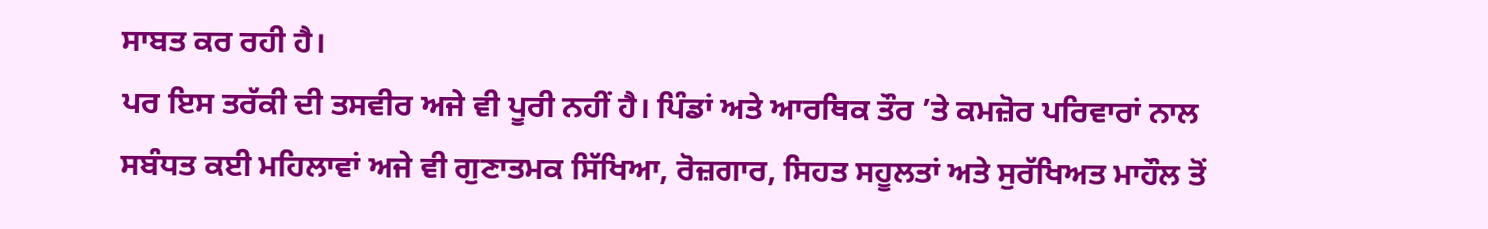ਸਾਬਤ ਕਰ ਰਹੀ ਹੈ।
ਪਰ ਇਸ ਤਰੱਕੀ ਦੀ ਤਸਵੀਰ ਅਜੇ ਵੀ ਪੂਰੀ ਨਹੀਂ ਹੈ। ਪਿੰਡਾਂ ਅਤੇ ਆਰਥਿਕ ਤੌਰ ’ਤੇ ਕਮਜ਼ੋਰ ਪਰਿਵਾਰਾਂ ਨਾਲ ਸਬੰਧਤ ਕਈ ਮਹਿਲਾਵਾਂ ਅਜੇ ਵੀ ਗੁਣਾਤਮਕ ਸਿੱਖਿਆ, ਰੋਜ਼ਗਾਰ, ਸਿਹਤ ਸਹੂਲਤਾਂ ਅਤੇ ਸੁਰੱਖਿਅਤ ਮਾਹੌਲ ਤੋਂ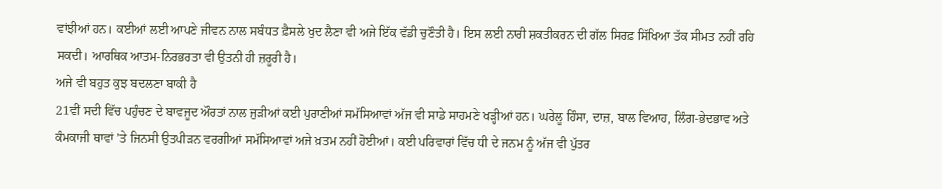ਵਾਂਝੀਆਂ ਹਨ। ਕਈਆਂ ਲਈ ਆਪਣੇ ਜੀਵਨ ਨਾਲ ਸਬੰਧਤ ਫ਼ੈਸਲੇ ਖੁਦ ਲੈਣਾ ਵੀ ਅਜੇ ਇੱਕ ਵੱਡੀ ਚੁਣੌਤੀ ਹੈ। ਇਸ ਲਈ ਨਾਰੀ ਸ਼ਕਤੀਕਰਨ ਦੀ ਗੱਲ ਸਿਰਫ਼ ਸਿੱਖਿਆ ਤੱਕ ਸੀਮਤ ਨਹੀਂ ਰਹਿ ਸਕਦੀ। ਆਰਥਿਕ ਆਤਮ-ਨਿਰਭਰਤਾ ਵੀ ਉਤਨੀ ਹੀ ਜ਼ਰੂਰੀ ਹੈ।
ਅਜੇ ਵੀ ਬਹੁਤ ਕੁਝ ਬਦਲਣਾ ਬਾਕੀ ਹੈ
21ਵੀਂ ਸਦੀ ਵਿੱਚ ਪਹੁੰਚਣ ਦੇ ਬਾਵਜੂਦ ਔਰਤਾਂ ਨਾਲ ਜੁੜੀਆਂ ਕਈ ਪੁਰਾਣੀਆਂ ਸਮੱਸਿਆਵਾਂ ਅੱਜ ਵੀ ਸਾਡੇ ਸਾਹਮਣੇ ਖੜ੍ਹੀਆਂ ਹਨ। ਘਰੇਲੂ ਹਿੰਸਾ, ਦਾਜ਼, ਬਾਲ ਵਿਆਹ, ਲਿੰਗ-ਭੇਦਭਾਵ ਅਤੇ ਕੰਮਕਾਜੀ ਥਾਵਾਂ ’ਤੇ ਜਿਨਸੀ ਉਤਪੀੜਨ ਵਰਗੀਆਂ ਸਮੱਸਿਆਵਾਂ ਅਜੇ ਖ਼ਤਮ ਨਹੀਂ ਹੋਈਆਂ। ਕਈ ਪਰਿਵਾਰਾਂ ਵਿੱਚ ਧੀ ਦੇ ਜਨਮ ਨੂੰ ਅੱਜ ਵੀ ਪੁੱਤਰ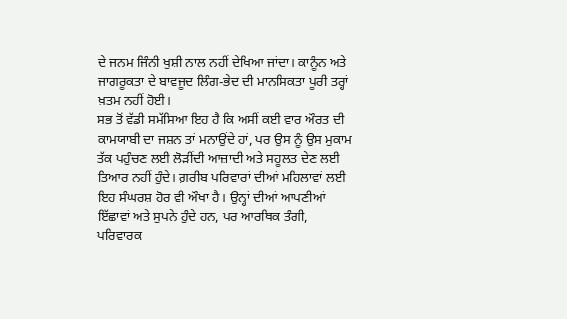ਦੇ ਜਨਮ ਜਿੰਨੀ ਖੁਸ਼ੀ ਨਾਲ ਨਹੀਂ ਦੇਖਿਆ ਜਾਂਦਾ। ਕਾਨੂੰਨ ਅਤੇ ਜਾਗਰੂਕਤਾ ਦੇ ਬਾਵਜੂਦ ਲਿੰਗ-ਭੇਦ ਦੀ ਮਾਨਸਿਕਤਾ ਪੂਰੀ ਤਰ੍ਹਾਂ ਖ਼ਤਮ ਨਹੀਂ ਹੋਈ।
ਸਭ ਤੋਂ ਵੱਡੀ ਸਮੱਸਿਆ ਇਹ ਹੈ ਕਿ ਅਸੀਂ ਕਈ ਵਾਰ ਔਰਤ ਦੀ ਕਾਮਯਾਬੀ ਦਾ ਜਸ਼ਨ ਤਾਂ ਮਨਾਉਂਦੇ ਹਾਂ, ਪਰ ਉਸ ਨੂੰ ਉਸ ਮੁਕਾਮ ਤੱਕ ਪਹੁੰਚਣ ਲਈ ਲੋੜੀਂਦੀ ਆਜ਼ਾਦੀ ਅਤੇ ਸਹੂਲਤ ਦੇਣ ਲਈ ਤਿਆਰ ਨਹੀਂ ਹੁੰਦੇ। ਗ਼ਰੀਬ ਪਰਿਵਾਰਾਂ ਦੀਆਂ ਮਹਿਲਾਵਾਂ ਲਈ ਇਹ ਸੰਘਰਸ਼ ਹੋਰ ਵੀ ਔਖਾ ਹੈ। ਉਨ੍ਹਾਂ ਦੀਆਂ ਆਪਣੀਆਂ ਇੱਛਾਵਾਂ ਅਤੇ ਸੁਪਨੇ ਹੁੰਦੇ ਹਨ, ਪਰ ਆਰਥਿਕ ਤੰਗੀ, ਪਰਿਵਾਰਕ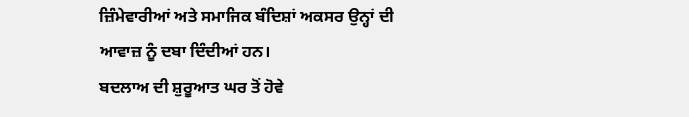ਜ਼ਿੰਮੇਵਾਰੀਆਂ ਅਤੇ ਸਮਾਜਿਕ ਬੰਦਿਸ਼ਾਂ ਅਕਸਰ ਉਨ੍ਹਾਂ ਦੀ ਆਵਾਜ਼ ਨੂੰ ਦਬਾ ਦਿੰਦੀਆਂ ਹਨ।
ਬਦਲਾਅ ਦੀ ਸ਼ੁਰੂਆਤ ਘਰ ਤੋਂ ਹੋਵੇ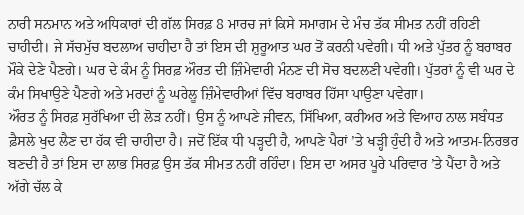ਨਾਰੀ ਸਨਮਾਨ ਅਤੇ ਅਧਿਕਾਰਾਂ ਦੀ ਗੱਲ ਸਿਰਫ਼ 8 ਮਾਰਚ ਜਾਂ ਕਿਸੇ ਸਮਾਗਮ ਦੇ ਮੰਚ ਤੱਕ ਸੀਮਤ ਨਹੀਂ ਰਹਿਣੀ ਚਾਹੀਦੀ। ਜੇ ਸੱਚਮੁੱਚ ਬਦਲਾਅ ਚਾਹੀਦਾ ਹੈ ਤਾਂ ਇਸ ਦੀ ਸ਼ੁਰੂਆਤ ਘਰ ਤੋਂ ਕਰਨੀ ਪਵੇਗੀ। ਧੀ ਅਤੇ ਪੁੱਤਰ ਨੂੰ ਬਰਾਬਰ ਮੌਕੇ ਦੇਣੇ ਪੈਣਗੇ। ਘਰ ਦੇ ਕੰਮ ਨੂੰ ਸਿਰਫ਼ ਔਰਤ ਦੀ ਜ਼ਿੰਮੇਵਾਰੀ ਮੰਨਣ ਦੀ ਸੋਚ ਬਦਲਣੀ ਪਵੇਗੀ। ਪੁੱਤਰਾਂ ਨੂੰ ਵੀ ਘਰ ਦੇ ਕੰਮ ਸਿਖਾਉਣੇ ਪੈਣਗੇ ਅਤੇ ਮਰਦਾਂ ਨੂੰ ਘਰੇਲੂ ਜ਼ਿੰਮੇਵਾਰੀਆਂ ਵਿੱਚ ਬਰਾਬਰ ਹਿੱਸਾ ਪਾਉਣਾ ਪਵੇਗਾ।
ਔਰਤ ਨੂੰ ਸਿਰਫ਼ ਸੁਰੱਖਿਆ ਦੀ ਲੋੜ ਨਹੀਂ। ਉਸ ਨੂੰ ਆਪਣੇ ਜੀਵਨ, ਸਿੱਖਿਆ, ਕਰੀਅਰ ਅਤੇ ਵਿਆਹ ਨਾਲ ਸਬੰਧਤ ਫ਼ੈਸਲੇ ਖੁਦ ਲੈਣ ਦਾ ਹੱਕ ਵੀ ਚਾਹੀਦਾ ਹੈ। ਜਦੋਂ ਇੱਕ ਧੀ ਪੜ੍ਹਦੀ ਹੈ, ਆਪਣੇ ਪੈਰਾਂ ’ਤੇ ਖੜ੍ਹੀ ਹੁੰਦੀ ਹੈ ਅਤੇ ਆਤਮ-ਨਿਰਭਰ ਬਣਦੀ ਹੈ ਤਾਂ ਇਸ ਦਾ ਲਾਭ ਸਿਰਫ਼ ਉਸ ਤੱਕ ਸੀਮਤ ਨਹੀਂ ਰਹਿੰਦਾ। ਇਸ ਦਾ ਅਸਰ ਪੂਰੇ ਪਰਿਵਾਰ ’ਤੇ ਪੈਂਦਾ ਹੈ ਅਤੇ ਅੱਗੇ ਚੱਲ ਕੇ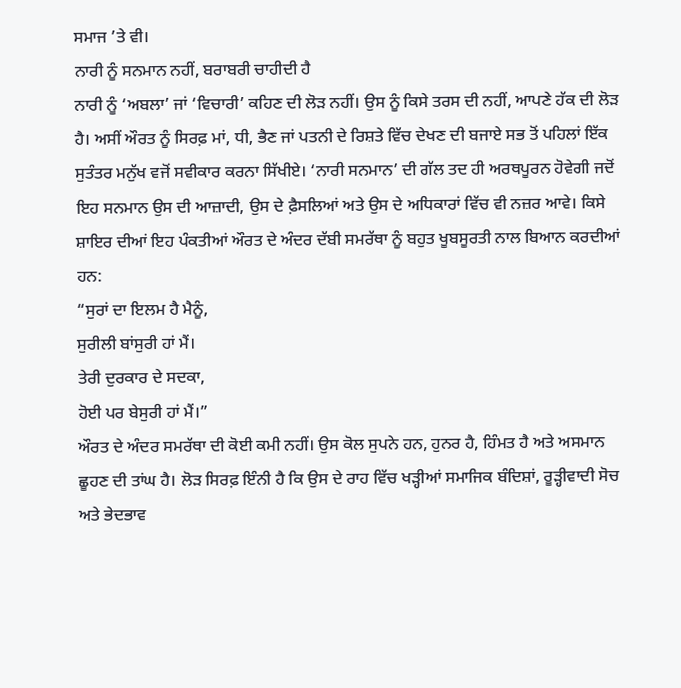ਸਮਾਜ ’ਤੇ ਵੀ।
ਨਾਰੀ ਨੂੰ ਸਨਮਾਨ ਨਹੀਂ, ਬਰਾਬਰੀ ਚਾਹੀਦੀ ਹੈ
ਨਾਰੀ ਨੂੰ ‘ਅਬਲਾ’ ਜਾਂ ‘ਵਿਚਾਰੀ’ ਕਹਿਣ ਦੀ ਲੋੜ ਨਹੀਂ। ਉਸ ਨੂੰ ਕਿਸੇ ਤਰਸ ਦੀ ਨਹੀਂ, ਆਪਣੇ ਹੱਕ ਦੀ ਲੋੜ ਹੈ। ਅਸੀਂ ਔਰਤ ਨੂੰ ਸਿਰਫ਼ ਮਾਂ, ਧੀ, ਭੈਣ ਜਾਂ ਪਤਨੀ ਦੇ ਰਿਸ਼ਤੇ ਵਿੱਚ ਦੇਖਣ ਦੀ ਬਜਾਏ ਸਭ ਤੋਂ ਪਹਿਲਾਂ ਇੱਕ ਸੁਤੰਤਰ ਮਨੁੱਖ ਵਜੋਂ ਸਵੀਕਾਰ ਕਰਨਾ ਸਿੱਖੀਏ। ‘ਨਾਰੀ ਸਨਮਾਨ’ ਦੀ ਗੱਲ ਤਦ ਹੀ ਅਰਥਪੂਰਨ ਹੋਵੇਗੀ ਜਦੋਂ ਇਹ ਸਨਮਾਨ ਉਸ ਦੀ ਆਜ਼ਾਦੀ, ਉਸ ਦੇ ਫ਼ੈਸਲਿਆਂ ਅਤੇ ਉਸ ਦੇ ਅਧਿਕਾਰਾਂ ਵਿੱਚ ਵੀ ਨਜ਼ਰ ਆਵੇ। ਕਿਸੇ ਸ਼ਾਇਰ ਦੀਆਂ ਇਹ ਪੰਕਤੀਆਂ ਔਰਤ ਦੇ ਅੰਦਰ ਦੱਬੀ ਸਮਰੱਥਾ ਨੂੰ ਬਹੁਤ ਖੂਬਸੂਰਤੀ ਨਾਲ ਬਿਆਨ ਕਰਦੀਆਂ ਹਨ:
“ਸੁਰਾਂ ਦਾ ਇਲਮ ਹੈ ਮੈਨੂੰ,
ਸੁਰੀਲੀ ਬਾਂਸੁਰੀ ਹਾਂ ਮੈਂ।
ਤੇਰੀ ਦੁਰਕਾਰ ਦੇ ਸਦਕਾ,
ਹੋਈ ਪਰ ਬੇਸੁਰੀ ਹਾਂ ਮੈਂ।”
ਔਰਤ ਦੇ ਅੰਦਰ ਸਮਰੱਥਾ ਦੀ ਕੋਈ ਕਮੀ ਨਹੀਂ। ਉਸ ਕੋਲ ਸੁਪਨੇ ਹਨ, ਹੁਨਰ ਹੈ, ਹਿੰਮਤ ਹੈ ਅਤੇ ਅਸਮਾਨ ਛੂਹਣ ਦੀ ਤਾਂਘ ਹੈ। ਲੋੜ ਸਿਰਫ਼ ਇੰਨੀ ਹੈ ਕਿ ਉਸ ਦੇ ਰਾਹ ਵਿੱਚ ਖੜ੍ਹੀਆਂ ਸਮਾਜਿਕ ਬੰਦਿਸ਼ਾਂ, ਰੂੜ੍ਹੀਵਾਦੀ ਸੋਚ ਅਤੇ ਭੇਦਭਾਵ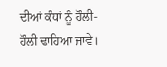ਦੀਆਂ ਕੰਧਾਂ ਨੂੰ ਹੌਲੀ-ਹੌਲੀ ਢਾਹਿਆ ਜਾਵੇ।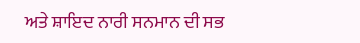ਅਤੇ ਸ਼ਾਇਦ ਨਾਰੀ ਸਨਮਾਨ ਦੀ ਸਭ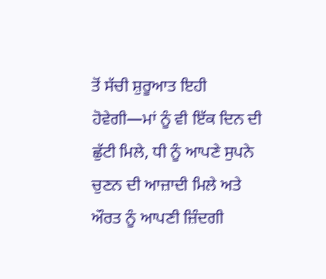ਤੋਂ ਸੱਚੀ ਸ਼ੁਰੂਆਤ ਇਹੀ ਹੋਵੇਗੀ—ਮਾਂ ਨੂੰ ਵੀ ਇੱਕ ਦਿਨ ਦੀ ਛੁੱਟੀ ਮਿਲੇ, ਧੀ ਨੂੰ ਆਪਣੇ ਸੁਪਨੇ ਚੁਣਨ ਦੀ ਆਜ਼ਾਦੀ ਮਿਲੇ ਅਤੇ ਔਰਤ ਨੂੰ ਆਪਣੀ ਜ਼ਿੰਦਗੀ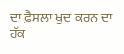ਦਾ ਫ਼ੈਸਲਾ ਖੁਦ ਕਰਨ ਦਾ ਹੱਕ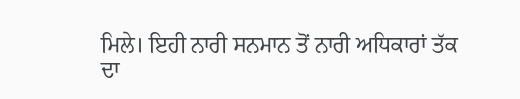ਮਿਲੇ। ਇਹੀ ਨਾਰੀ ਸਨਮਾਨ ਤੋਂ ਨਾਰੀ ਅਧਿਕਾਰਾਂ ਤੱਕ ਦਾ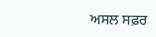ਅਸਲ ਸਫ਼ਰ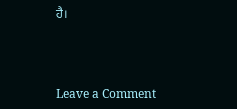ਹੈ।



Leave a Comment